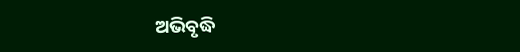ଅଭିବୃଦ୍ଧି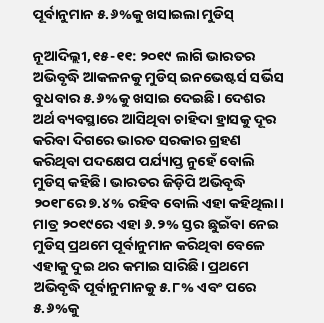ପୂର୍ବାନୁମାନ ୫.୬%କୁ ଖସାଇଲା ମୁଡିସ୍‌

ନୂଆଦିଲ୍ଲୀ,୧୫-୧୧: ୨୦୧୯ ଲାଗି ଭାରତର ଅଭିବୃଦ୍ଧି ଆକଳନକୁ ମୁଡିସ୍‌ ଇନଭେଷ୍ଟର୍ସ ସର୍ଭିସ ବୁଧବାର ୫.୬%କୁ ଖସାଇ ଦେଇଛି। ଦେଶର ଅର୍ଥ ବ୍ୟବସ୍ଥାରେ ଆସିଥିବା ଚାହିଦା ହ୍ରାସକୁ ଦୂର କରିବା ଦିଗରେ ଭାରତ ସରକାର ଗ୍ରହଣ କରିଥିବା ପଦକ୍ଷେପ ପର୍ଯ୍ୟାପ୍ତ ନୁହେଁ ବୋଲି ମୁଡିସ୍‌ କହିଛି। ଭାରତର ଜିଡ଼ିପି ଅଭିବୃଦ୍ଧି ୨୦୧୮ରେ ୭.୪% ରହିବ ବୋଲି ଏହା କହିଥିଲା। ମାତ୍ର ୨୦୧୯ରେ ଏହା ୬.୨% ସ୍ତର ଛୁଇଁବା ନେଇ ମୁଡିସ୍‌ ପ୍ରଥମେ ପୂର୍ବାନୁମାନ କରିଥିବା ବେଳେ ଏହାକୁ ଦୁଇ ଥର କମାଇ ସାରିଛି। ପ୍ରଥମେ ଅଭିବୃଦ୍ଧି ପୂର୍ବାନୁମାନକୁ ୫.୮% ଏବଂ ପରେ ୫.୬%କୁ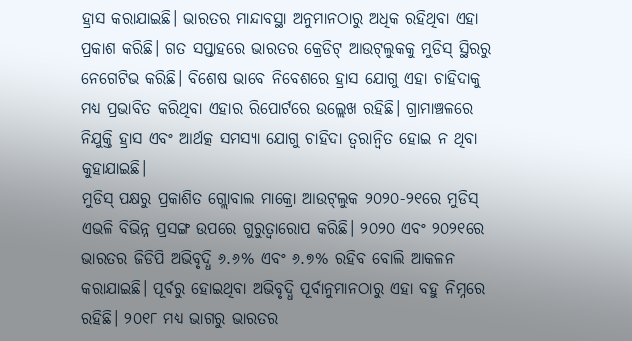ହ୍ରାସ କରାଯାଇଛି। ଭାରତର ମାନ୍ଦାବସ୍ଥା ଅନୁମାନଠାରୁ ଅଧିକ ରହିଥିବା ଏହା ପ୍ରକାଶ କରିଛି। ଗତ ସପ୍ତାହରେ ଭାରତର କ୍ରେଡିଟ୍‌ ଆଉଟ୍‌ଲୁକକୁ ମୁଡିସ୍‌ ସ୍ଥିରରୁ ନେଗେଟିଭ କରିଛି। ବିଶେଷ ଭାବେ ନିବେଶରେ ହ୍ରାସ ଯୋଗୁ ଏହା ଚାହିଦାକୁ ମଧ୍ୟ ପ୍ରଭାବିତ କରିଥିବା ଏହାର ରିପୋର୍ଟରେ ଉଲ୍ଲେଖ ରହିଛି। ଗ୍ରାମାଞ୍ଚଳରେ ନିଯୁକ୍ତି ହ୍ରାସ ଏବଂ ଆର୍ଥତ୍କ ସମସ୍ୟା ଯୋଗୁ ଚାହିଦା ତ୍ୱରାନ୍ବିତ ହୋଇ ନ ଥିବା କୁହାଯାଇଛି।
ମୁଡିସ୍‌ ପକ୍ଷରୁ ପ୍ରକାଶିତ ଗ୍ଲୋବାଲ ମାକ୍ରୋ ଆଉଟ୍‌ଲୁକ ୨୦୨୦-୨୧ରେ ମୁଡିସ୍‌ ଏଭଳି ବିଭିନ୍ନ ପ୍ରସଙ୍ଗ ଉପରେ ଗୁରୁତ୍ୱାରୋପ କରିଛି। ୨୦୨୦ ଏବଂ ୨୦୨୧ରେ ଭାରତର ଜିଡିପି ଅଭିବୃଦ୍ଧି ୬.୬% ଏବଂ ୬.୭% ରହିବ ବୋଲି ଆକଳନ କରାଯାଇଛି। ପୂର୍ବରୁ ହୋଇଥିବା ଅଭିବୃଦ୍ଧି ପୂର୍ବାନୁମାନଠାରୁ ଏହା ବହୁ ନିମ୍ନରେ ରହିଛି। ୨୦୧୮ ମଧ୍ୟ ଭାଗରୁ ଭାରତର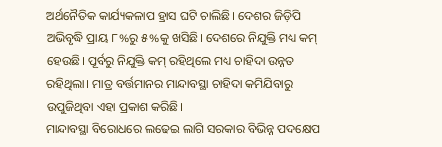ଅର୍ଥନୈତିକ କାର୍ଯ୍ୟକଳାପ ହ୍ରାସ ଘଟି ଚାଲିଛି। ଦେଶର ଜିଡ଼ିପି ଅଭିବୃଦ୍ଧି ପ୍ରାୟ ୮%ରୁ ୫%କୁ ଖସିଛି। ଦେଶରେ ନିଯୁକ୍ତି ମଧ୍ୟ କମ୍‌ ହେଉଛି। ପୂର୍ବରୁ ନିଯୁକ୍ତି କମ୍‌ ରହିଥିଲେ ମଧ୍ୟ ଚାହିଦା ଉନ୍ନତ ରହିଥିଲା। ମାତ୍ର ବର୍ତ୍ତମାନର ମାନ୍ଦାବସ୍ଥା ଚାହିଦା କମିଯିବାରୁ ଉପୁଜିଥିବା ଏହା ପ୍ରକାଶ କରିଛି।
ମାନ୍ଦାବସ୍ଥା ବିରୋଧରେ ଲଢେଇ ଲାଗି ସରକାର ବିଭିନ୍ନ ପଦକ୍ଷେପ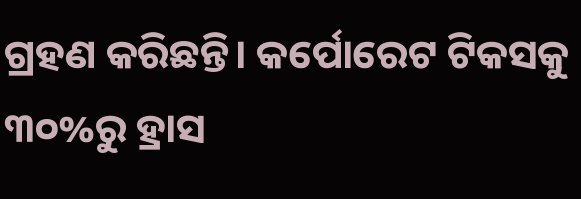ଗ୍ରହଣ କରିଛନ୍ତି। କର୍ପୋରେଟ ଟିକସକୁ ୩୦%ରୁ ହ୍ରାସ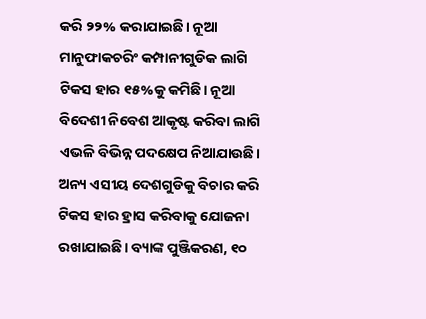କରି ୨୨% କରାଯାଇଛି। ନୂଆ ମାନୁଫାକଚରିଂ କମ୍ପାନୀଗୁଡିକ ଲାଗି ଟିକସ ହାର ୧୫%କୁ କମିଛି। ନୂଆ ବିଦେଶୀ ନିବେଶ ଆକୃଷ୍ଟ କରିବା ଲାଗି ଏଭଳି ବିଭିନ୍ନ ପଦକ୍ଷେପ ନିଆଯାଉଛି। ଅନ୍ୟ ଏସୀୟ ଦେଶଗୁଡିକୁ ବିଚାର କରି ଟିକସ ହାର ହ୍ରାସ କରିବାକୁ ଯୋଜନା ରଖାଯାଇଛି। ବ୍ୟାଙ୍କ ପୁଞ୍ଜିକରଣ, ୧୦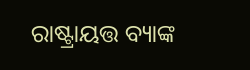ରାଷ୍ଟ୍ରାୟତ୍ତ ବ୍ୟାଙ୍କ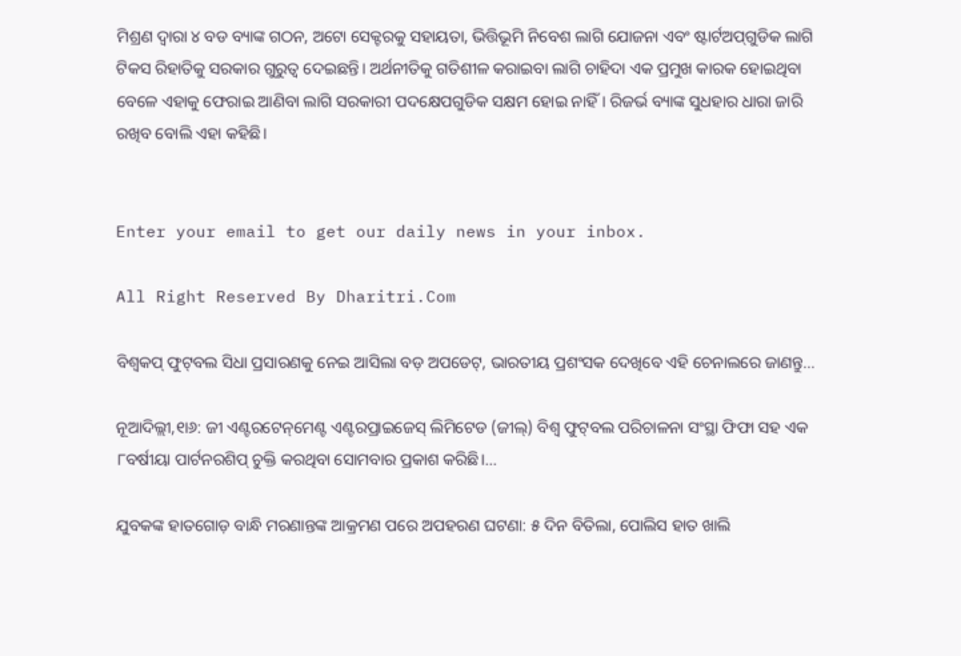ମିଶ୍ରଣ ଦ୍ୱାରା ୪ ବଡ ବ୍ୟାଙ୍କ ଗଠନ, ଅଟୋ ସେକ୍ଟରକୁ ସହାୟତା, ଭିତ୍ତିଭୂମି ନିବେଶ ଲାଗି ଯୋଜନା ଏବଂ ଷ୍ଟାର୍ଟଅପ୍‌ଗୁଡିକ ଲାଗି ଟିକସ ରିହାତିକୁ ସରକାର ଗୁରୁତ୍ୱ ଦେଇଛନ୍ତି। ଅର୍ଥନୀତିକୁ ଗତିଶୀଳ କରାଇବା ଲାଗି ଚାହିଦା ଏକ ପ୍ରମୁଖ କାରକ ହୋଇଥିବା ବେଳେ ଏହାକୁ ଫେରାଇ ଆଣିବା ଲାଗି ସରକାରୀ ପଦକ୍ଷେପଗୁଡିକ ସକ୍ଷମ ହୋଇ ନାହିଁ। ରିଜର୍ଭ ବ୍ୟାଙ୍କ ସୁଧହାର ଧାରା ଜାରି ରଖିବ ବୋଲି ଏହା କହିଛି।


Enter your email to get our daily news in your inbox.

All Right Reserved By Dharitri.Com

ବିଶ୍ୱକପ୍‌ ଫୁଟ୍‌ବଲ ସିଧା ପ୍ରସାରଣକୁ ନେଇ ଆସିଲା ବଡ଼ ଅପଡେଟ୍‌, ଭାରତୀୟ ପ୍ରଶଂସକ ଦେଖିବେ ଏହି ଚେନାଲରେ ଜାଣନ୍ତୁ…

ନୂଆଦିଲ୍ଲୀ,୧ା୬: ଜୀ ଏଣ୍ଟରଟେନ୍‌ମେଣ୍ଟ ଏଣ୍ଟରପ୍ରାଇଜେସ୍‌ ଲିମିଟେଡ (ଜୀଲ୍‌) ବିଶ୍ୱ ଫୁଟ୍‌ବଲ ପରିଚାଳନା ସଂସ୍ଥା ଫିଫା ସହ ଏକ ୮ବର୍ଷୀୟା ପାର୍ଟନରଶିପ୍‌ ଚୁକ୍ତି କରଥିବା ସୋମବାର ପ୍ରକାଶ କରିଛି।…

ଯୁବକଙ୍କ ହାତଗୋଡ଼ ବାନ୍ଧି ମରଣାନ୍ତଙ୍କ ଆକ୍ରମଣ ପରେ ଅପହରଣ ଘଟଣା: ୫ ଦିନ ବିତିଲା, ପୋଲିସ ହାତ ଖାଲି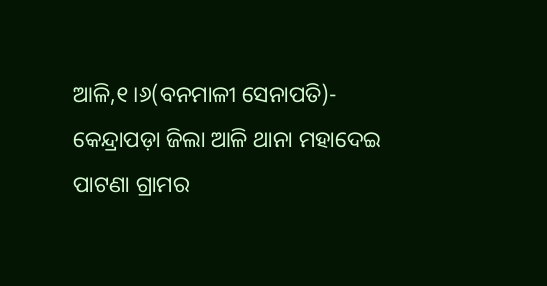ଆଳି,୧।୬(ବନମାଳୀ ସେନାପତି)- କେନ୍ଦ୍ରାପଡ଼ା ଜିଲା ଆଳି ଥାନା ମହାଦେଇ ପାଟଣା ଗ୍ରାମର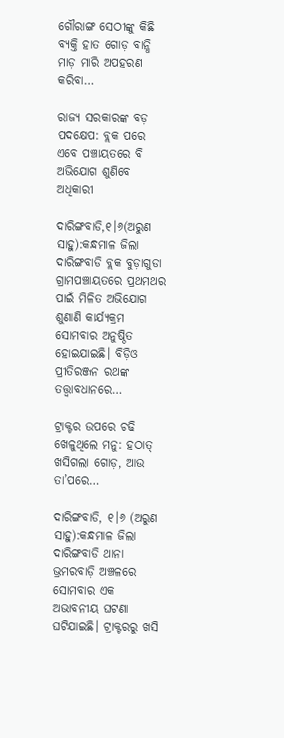ଗୌରାଙ୍ଗ ସେଠୀଙ୍କୁ କିଛି ବ୍ୟକ୍ତି ହାତ ଗୋଡ଼ ବାନ୍ଧି ମାଡ଼ ମାରି ଅପହରଣ କରିବା…

ରାଜ୍ୟ ସରକାରଙ୍କ ବଡ଼ ପଦକ୍ଷେପ: ବ୍ଲକ ପରେ ଏବେ ପଞ୍ଚାୟତରେ ବି ଅଭିଯୋଗ ଶୁଣିବେ ଅଧିକାରୀ

ଦାରିଙ୍ଗବାଡି,୧।୬(ଅରୁଣ ସାହୁ):କନ୍ଧମାଳ ଜିଲା ଦାରିଙ୍ଗବାଡି ବ୍ଲକ ବୁଡ଼ାଗୁଡା ଗ୍ରାମପଞ୍ଚାୟତରେ ପ୍ରଥମଥର ପାଇଁ ମିଳିତ ଅଭିଯୋଗ ଶୁଣାଣି କାର୍ଯ୍ୟକ୍ରମ ସୋମବାର ଅନୁଷ୍ଠିତ ହୋଇଯାଇଛି। ବିଡ଼ିଓ ପ୍ରୀତିରଞ୍ଜନ ରଥଙ୍କ ତତ୍ତ୍ୱାବଧାନରେ…

ଟ୍ରାକ୍ଟର ଉପରେ ଚଢି ଖେଳୁଥିଲେ ମନୁ: ହଠାତ୍‌ ଖସିଗଲା ଗୋଡ଼, ଆଉ ତା’ପରେ…

ଦାରିଙ୍ଗବାଡି, ୧।୬ (ଅରୁଣ ସାହୁ):କନ୍ଧମାଳ ଜିଲା ଦାରିଙ୍ଗବାଡି ଥାନା ଭ୍ରମରବାଡ଼ି ଅଞ୍ଚଳରେ ସୋମବାର ଏକ ଅଭାବନୀୟ ଘଟଣା ଘଟିଯାଇଛି। ଟ୍ରାକ୍ଟରରୁ ଖସି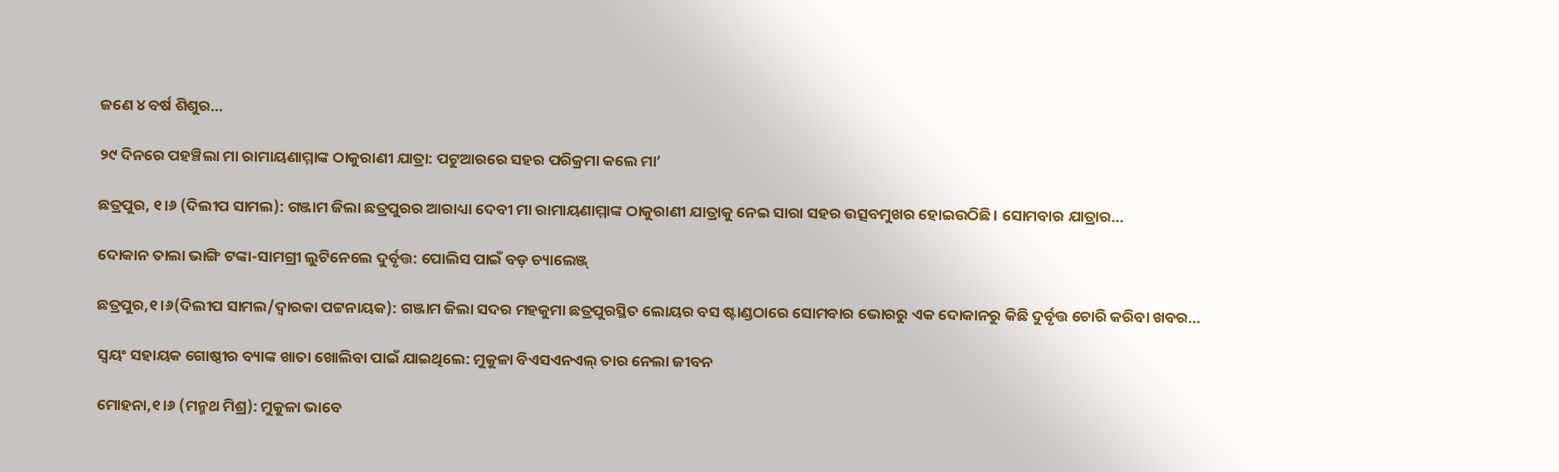ଜଣେ ୪ ବର୍ଷ ଶିଶୁର…

୨୯ ଦିନରେ ପହଞ୍ଚିଲା ମା ରାମାୟଣାମ୍ମାଙ୍କ ଠାକୁରାଣୀ ଯାତ୍ରା: ପଟୁଆରରେ ସହର ପରିକ୍ରମା କଲେ ମା‘

ଛତ୍ରପୁର, ୧।୬ (ଦିଲୀପ ସାମଲ): ଗଞ୍ଜାମ ଜିଲା ଛତ୍ରପୁରର ଆରାଧ୍ୟା ଦେବୀ ମା ରାମାୟଣାମ୍ମାଙ୍କ ଠାକୁରାଣୀ ଯାତ୍ରାକୁ ନେଇ ସାରା ସହର ଉତ୍ସବମୁଖର ହୋଇଉଠିଛି। ସୋମବାର ଯାତ୍ରାର…

ଦୋକାନ ତାଲା ଭାଙ୍ଗି ଟଙ୍କା-ସାମଗ୍ରୀ ଲୁଟିନେଲେ ଦୁର୍ବୃତ୍ତ: ପୋଲିସ ପାଇଁ ବଡ଼ ଚ୍ୟାଲେଞ୍ଜ୍‌

ଛତ୍ରପୁର,୧।୬(ଦିଲୀପ ସାମଲ/ଦ୍ୱାରକା ପଟ୍ଟନାୟକ): ଗଞ୍ଜାମ ଜିଲା ସଦର ମହକୁମା ଛତ୍ରପୁରସ୍ଥିତ ଲୋୟର ବସ ଷ୍ଟାଣ୍ଡଠାରେ ସୋମବାର ଭୋରରୁ ଏକ ଦୋକାନରୁ କିଛି ଦୁର୍ବୃତ୍ତ ଚୋରି କରିବା ଖବର…

ସ୍ୱୟଂ ସହାୟକ ଗୋଷ୍ଠୀର ବ୍ୟାଙ୍କ ଖାତା ଖୋଲିବା ପାଇଁ ଯାଇଥିଲେ: ମୁକୁଳା ବିଏସଏନଏଲ୍ ତାର ନେଲା ଜୀବନ

ମୋହନା,୧।୬ (ମନ୍ମଥ ମିଶ୍ର): ମୁକୁଳା ଭାବେ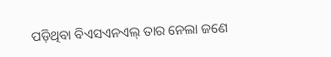ପଡ଼ିଥିବା ବିଏସଏନଏଲ୍ ତାର ନେଲା ଜଣେ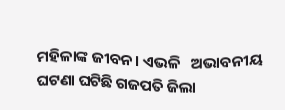ମହିଳାଙ୍କ ଜୀବନ। ଏଭଳି   ଅଭାବନୀୟ ଘଟଣା ଘଟିଛି ଗଜପତି ଜିଲା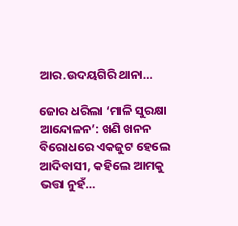ଆର.ଉଦୟଗିରି ଥାନା…

ଜୋର ଧରିଲା ‘ମାଳି ସୁରକ୍ଷା ଆନ୍ଦୋଳନ’: ଖଣି ଖନନ ବିରୋଧରେ ଏକଜୁଟ ହେଲେ ଆଦିବାସୀ, କହିଲେ ଆମକୁ ଭତ୍ତା ନୁହଁ…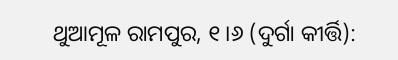ଥୁଆମୂଳ ରାମପୁର, ୧।୬ (ଦୁର୍ଗା କୀର୍ତ୍ତି):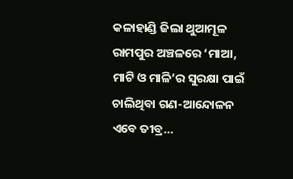କଳାହାଣ୍ଡି ଜିଲା ଥୁଆମୂଳ ରାମପୁର ଅଞ୍ଚଳରେ ‘ମାଆ, ମାଟି ଓ ମାଳି’ର ସୁରକ୍ଷା ପାଇଁ ଚାଲିଥିବା ଗଣ-ଆନ୍ଦୋଳନ ଏବେ ତୀବ୍ର…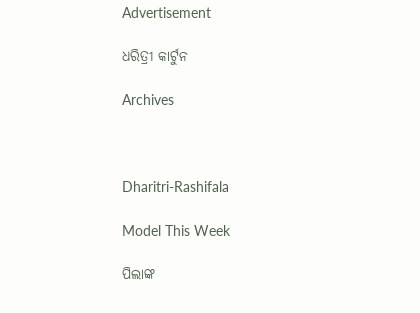Advertisement

ଧରିତ୍ରୀ କାର୍ଟୁନ

Archives



Dharitri-Rashifala

Model This Week

ପିଲାଙ୍କ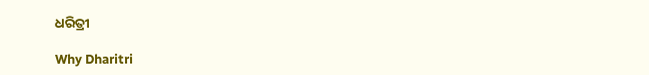ଧରିତ୍ରୀ

Why Dharitri